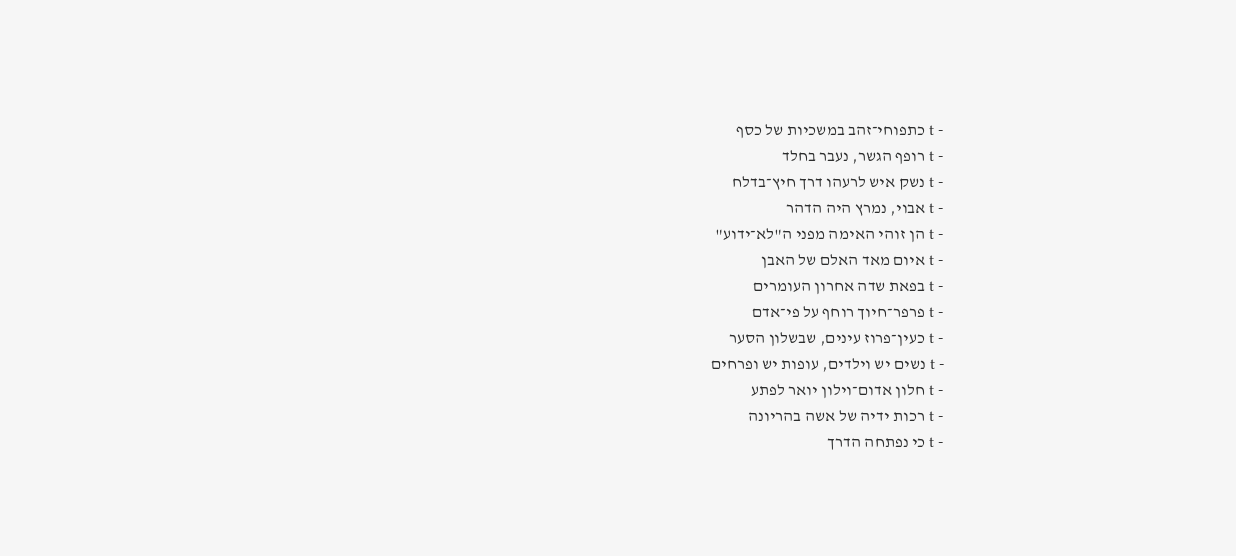- t כתפוחי־זהב במשכיות של כסף
- t רופף הגשר, נעבר בחלד
- t נשק איש לרעהו דרך חיץ־בדלח
- t אבוי, נמרץ היה הדהר
- t הן זוהי האימה מפני ה"לא־ידוע"
- t איום מאד האלם של האבן
- t בפאת שדה אחרון העומרים
- t פרפר־חיוך רוחף על פי־אדם
- t כעין־פרוז עינים, שבשלון הסער
- t נשים יש וילדים, עופות יש ופרחים
- t חלון אדום־וילון יואר לפתע
- t רכות ידיה של אשה בהריונה
- t כי נפתחה הדרך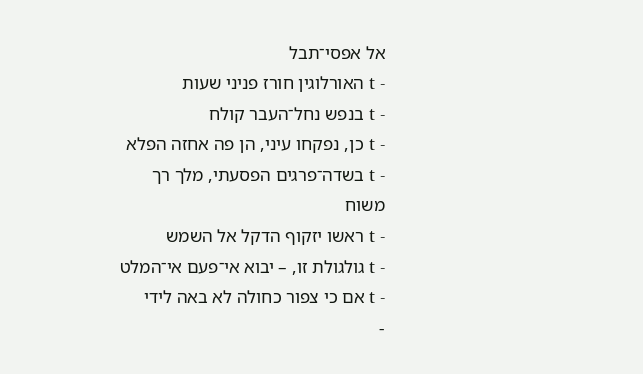אל אפסי־תבל
- t האורלוגין חורז פניני שעות
- t בנפש נחל־העבר קולח
- t כן, נפקחו עיני, הן פה אחזה הפלא
- t בשדה־פרגים הפסעתי, מלך רך משוח
- t ראשו יזקוף הדקל אל השמש
- t גולגולת זו, – יבוא אי־פעם אי־המלט
- t אם כי צפור כחולה לא באה לידי
-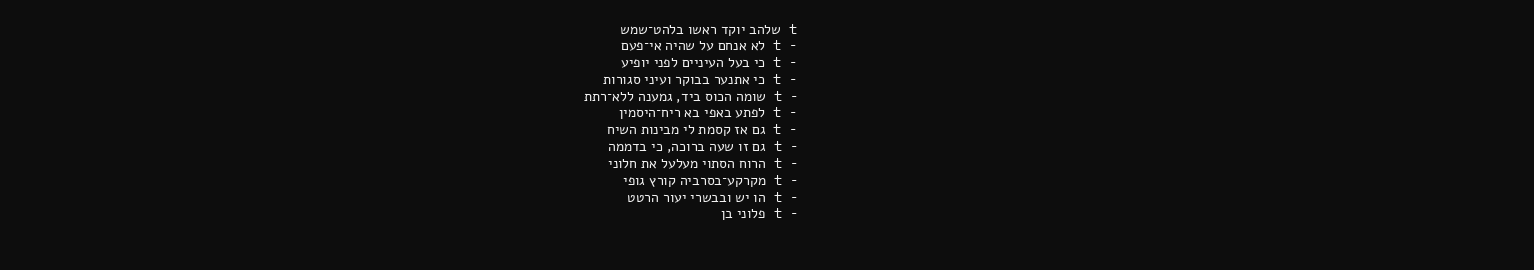t שלהב יוקד ראשו בלהט־שמש
- t לא אנחם על שהיה אי־פעם
- t כי בעל העיניים לפני יופיע
- t כי אתנער בבוקר ועיני סגורות
- t שומה הכוס ביד, גמענה ללא־רתת
- t לפתע באפי בא ריח־היסמין
- t גם אז קסמת לי מבינות השיח
- t גם זו שעה ברוכה, כי בדממה
- t הרוח הסתוי מעלעל את חלוני
- t מקרקע־בסרביה קורץ גופי
- t הו יש ובבשרי יעור הרטט
- t פלוני בן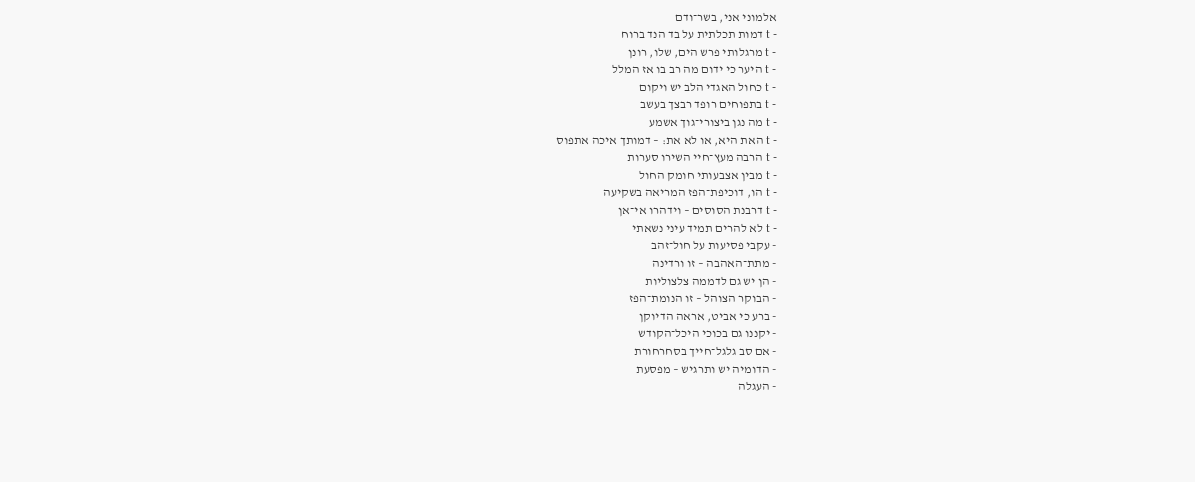אלמוני אני, בשר־ודם
- t דמות תכלתית על בד הנד ברוח
- t מרגלותי פרש הים, שלו, רונן
- t היער כי ידום מה רב בו אז המלל
- t כחול האגדי הלב יש ויקום
- t בתפוחים רופד רבצך בעשב
- t מה נגן ביצורי־גוך אשמע
- t האת היא, או לא את: – דמותך איכה אתפוס
- t הרבה מעץ־חיי השירו סערות
- t מבין אצבעותי חומק החול
- t הו, דוכיפת־הפז המריאה בשקיעה
- t דרבנת הסוסים – וידהרו אי־אן
- t לא להרים תמיד עיני נשאתי
- עקבי פסיעות על חול־זהב
- מתת־האהבה – זו ורדינה
- הן יש גם לדממה צלצוליות
- הבוקר הצוהל – זו הנומת־הפז
- ברע כי אביט, אראה הדיוקן
- יקננו גם בכוכי היכל־הקודש
- אם סב גלגל־חייך בסחרחורת
- הדומיה יש ותרגיש – מפסעת
- העגלה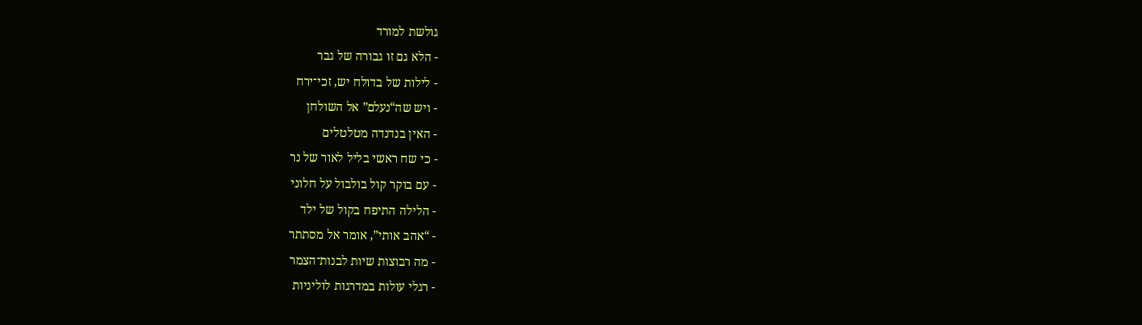גולשת למורד
- הלא גם זו גבורה של גבר
- לילות של בדולח יש, זכי־ירח
- ויש שה“נעלם” אל השולחן
- האין בנדנדה מטלטלים
- כי שח ראשי בליל לאור של נר
- עם בוקר קול בולבול על חלוני
- הלילה התיפח בקול של ילד
- “אהב אותי”, אומר אל מסתתר
- מה רבוצות שיות לבנות־הצמר
- רגלי עולות במדרגות לוליניות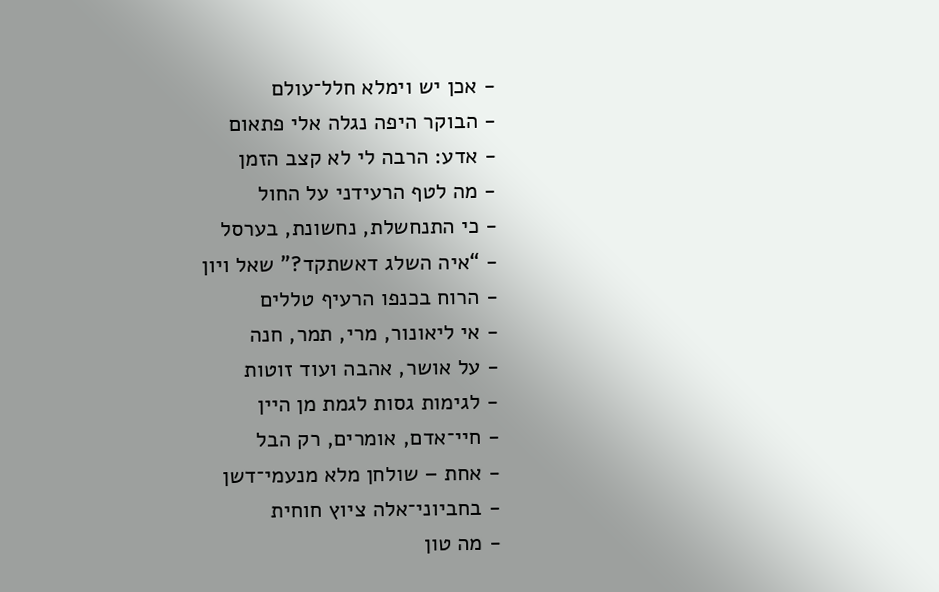- אכן יש וימלא חלל־עולם
- הבוקר היפה נגלה אלי פתאום
- אדע: הרבה לי לא קצב הזמן
- מה לטף הרעידני על החול
- כי התנחשלת, נחשונת, בערסל
- “איה השלג דאשתקד?” שאל ויון
- הרוח בכנפו הרעיף טללים
- אי ליאונור, מרי, תמר, חנה
- על אושר, אהבה ועוד זוטות
- לגימות גסות לגמת מן היין
- חיי־אדם, אומרים, רק הבל
- אחת – שולחן מלא מנעמי־דשן
- בחביוני־אלה ציוץ חוחית
- מה טון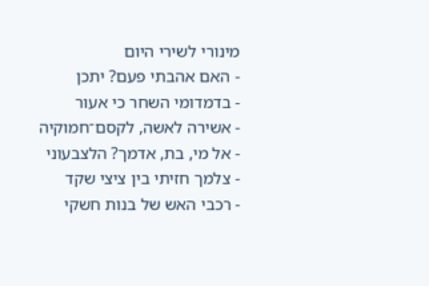מינורי לשירי היום
- האם אהבתי פעם? יתכן
- בדמדומי השחר כי אעור
- אשירה לאשה, לקסם־חמוקיה
- אל מי, בת, אדמך? הלצבעוני
- צלמך חזיתי בין ציצי שקד
- רכבי האש של בנות חשקי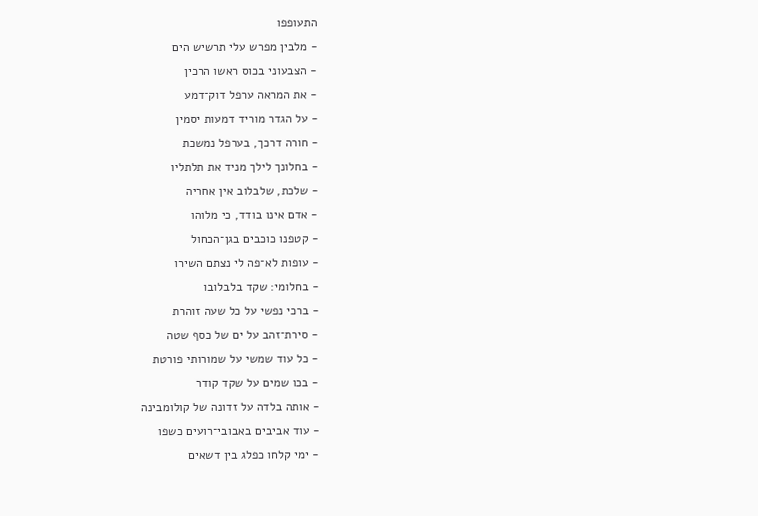התעופפו
- מלבין מפרש עלי תרשיש הים
- הצבעוני בכוס ראשו הרכין
- את המראה ערפל דוק־דמע
- על הגדר מוריד דמעות יסמין
- חורה דרכך, בערפל נמשכת
- בחלונך לילך מניד את תלתליו
- שלכת, שלבלוב אין אחריה
- אדם אינו בודד, כי מלוהו
- קטפנו כוכבים בגן־הכחול
- עופות לא־פה לי נצתם השירו
- בחלומי: שקד בלבלובו
- ברכי נפשי על כל שעה זוהרת
- סירת־זהב על ים של כסף שטה
- כל עוד שמשי על שמורותי פורטת
- בכו שמים על שקד קודר
- אותה בלדה על זדונה של קולומבינה
- עוד אביבים באבובי־רועים כשפו
- ימי קלחו כפלג בין דשאים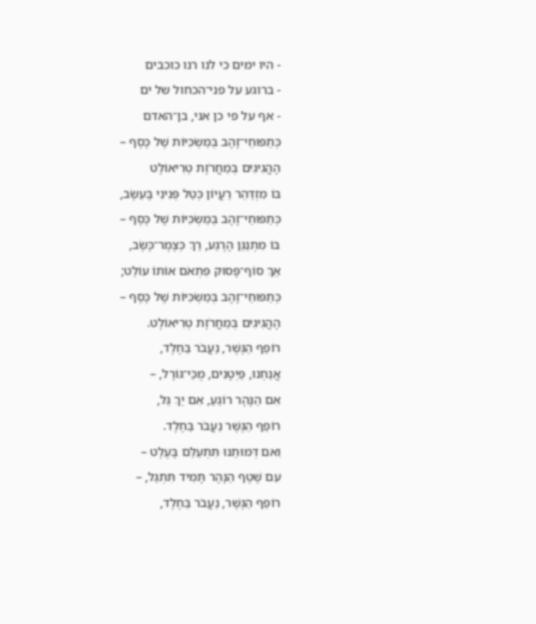- היו ימים כי לנו רנו כוכבים
- ברוגע על פני־הכחול של ים
- אף על פי כן אני, בן־האדם
כְּתַפּוּחֵי־זָהָב בְּמַשְׂכִּיּוֹת שֶׁל כֶּסֶף –
הָהֲגִיגִים בְּמַחֲרֹזֶת טְרִיאוֹלֶט
בּוֹ מִזְדַּהֵר רַעֲיוֹן כְּטַל פְּנִינִי בָּעֵשֶׂב,
כְּתַפּוּחֵי־זָהָב בְּמַשְׂכִּיּוֹת שֶׁל כֶּסֶף –
בּוֹ מִתְנַגֵּן הָרֶגַע, רַךְ כְּצֶמֶר־כֶּשֶׂב,
אַךְ סוֹף־פָּסוּק פִּתְאֹם אוֹתוֹ עוֹלֵט;
כְּתַפּוּחֵי־זָהָב בְּמַשְׂכִּיּוֹת שֶׁל כֶּסֶף –
הָהֲגִיגִים בְּמַחֲרֹזֶת טְרִיאוֹלֶט.
רוֹפֵף הַגֶּשֶׁר, נַעֲבֹר בַּחֶלֶד,
אֲנַחְנוּ, פַּיְטָנִים, מֻכֵּי־גּוֹרָל, –
אִם הַנָּהָר רוֹגֵעַ, אִם יַךְ גַּל,
רוֹפֵף הַגֶּשֶׁר נַעֲבֹר בַּחֶלֶד.
וִאם דְּמוּתֵנוּ תִּתְעַלֵּם בָּעֶלֶט –
עִם שֶׁטֶף הַנָּהָר תָּמִיד תִּתְגַּל, –
רוֹפֵף הַגֶּשֶׁר, נַעֲבֹר בַּחֶלֶד,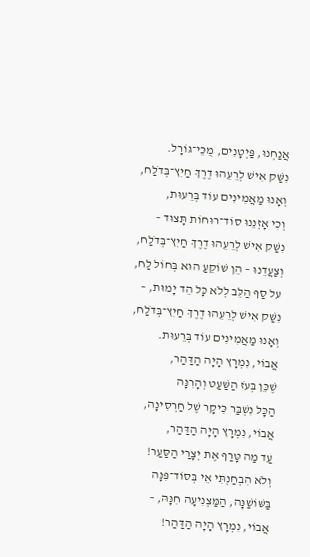אֲנַחְנוּ, פַּיְטָנִים, מֻכֵּי־גּוֹרָל.
נִשַּׁק אִישׁ לְרֵעֵהוּ דֶרֶךְ חַיִץ־בְּדֹלַח,
וְאָנוּ מַאֲמִינִים עוֹד בְּרֵעוּת,
וְכִי אָזְנֵנוּ סוֹד־רוּחוֹת תָּצוּד –
נִשַּׁק אִישׁ לְרֵעֵהוּ דֶרֶךְ חַיִץ־בְּדֹלַח,
וְצַעֲדֵנוּ – הֵן שׁוֹקֵעַ הוּא בְּחוֹל לַח,
על סַף הַלֵּב לְלֹא כָּל הֵד יָמוּת, –
נִשַּׁק אִישׁ לְרֵעֵהוּ דֶרֶךְ חַיִץ־בְּדֹלַח,
וְאָנוּ מַאֲמִינִים עוֹד בְּרֵעוּת.
אֲבוֹי, נִמְרָץ הָיָה הַדַּהַר,
שֶׁכֵּן בְּעֹז הַשַּׁעַט וְהָרִנָּה
הַכָּל נִשְׁבַּר כִּיקָר שֶׁל חַרְסִינָה,
אֲבוֹי, נִמְרָץ הָיָה הַדַּהַר,
עַד מַה טָּרַף אֶת יְצָרַי הַסַּעַר!
וְלֹא הִבְחַנְתִּי אֵי בְּסוֹד־פִּנָּה
בַּשּׁוֹשַׁנָּה, הַמַּצְנִיעָה חִנָּהּ, –
אֲבוֹי, נִמְרָץ הָיָה הַדַּהַר!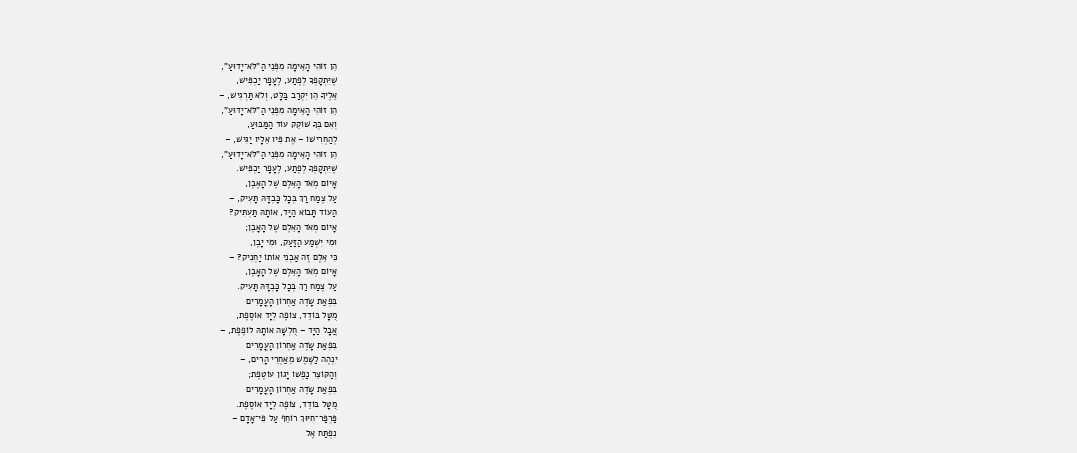הֵן זוֹהִי הָאֵימָה מִפְּנֵי הַ"לֹּא־יָדוּעַ",
שֶׁיִּתְקָפְךָ לְפֶתַע, לֶעָפָר יַכְפִּישׁ,
אֵלֶיךָ הֵן יִקְרַב בַּלָּט, וְלֹא תַּרְגִישׁ, –
הֵן זוֹהִי הָאֵימָה מִפְּנֵי הַ"לֹּא־יָדוּעַ",
וְאִם בְּךָ שׁוֹקֵק עוֹד הַמַּבּוּעַ,
לְהַחְרִישׁוֹ – אֶת פִּיו אֵלָיו יַגִּישׁ, –
הֵן זוֹהִי הָאֵימָה מִפְּנֵי הַ"לֹּא־יָדוּעַ",
שֶׁיִּתְקָפְךָ לְפֶתַע, לֶעָפָר יַכְפִּישׁ.
אָיוֹם מְאֹד הָאֵלֶם שֶׁל הָאֶבֶן,
עַל צֶמַח רַךְ בְּכָל כָּבְדָּהּ תָּעִיק, –
הַעוֹד תָּבוֹא הַיָּד, אוֹתָהּ תַּעְתִּיק?
אָיוֹם מְאֹד הָאֵלֶם שֶׁל הָאָבֶן;
וּמִי יִשְׁמַע הַזַּעַק, וּמִי יָבֶן,
כִּי אֵלֶם זֶה אַבְנִי אוֹתוֹ יַחְנִיק? –
אָיוֹם מְאֹד הָאֵלֶם שֶׁל הָאָבֶן,
עַל צֶמַח רַךְ בְּכָל כָּבְדָּהּ תָּעִיק.
בִּפְאַת שָׂדֶה אַחְרוֹן הָעֳמָרִים
מֻטָּל בּוֹדֵד, צוֹפֶה לְיָד אוֹסֶפֶת,
אֲבָל הַיָּד – חֻלְשָׁה אוֹתָהּ לוֹפֶפֶת, –
בִּפְאַת שָׂדֶה אַחְרוֹן הָעֳמָרִים
יִנְהֶה לַשֶּׁמֶשׁ מֵאַחְרֵי הָרִים, –
וְהַקּוֹצֵר נַפְשׁוֹ יָגוֹן עוֹטֶפֶת;
בִּפְאַת שָׂדֶה אַחְרוֹן הָעֳמָרִים
מֻטָּל בּוֹדֵד, צוֹפֶה לְיָד אוֹסֶפֶת.
פַּרְפַּר־חִיּוּךְ רוֹחֵף עַל פִּי־אָדָם –
נִפְתַּח אֶל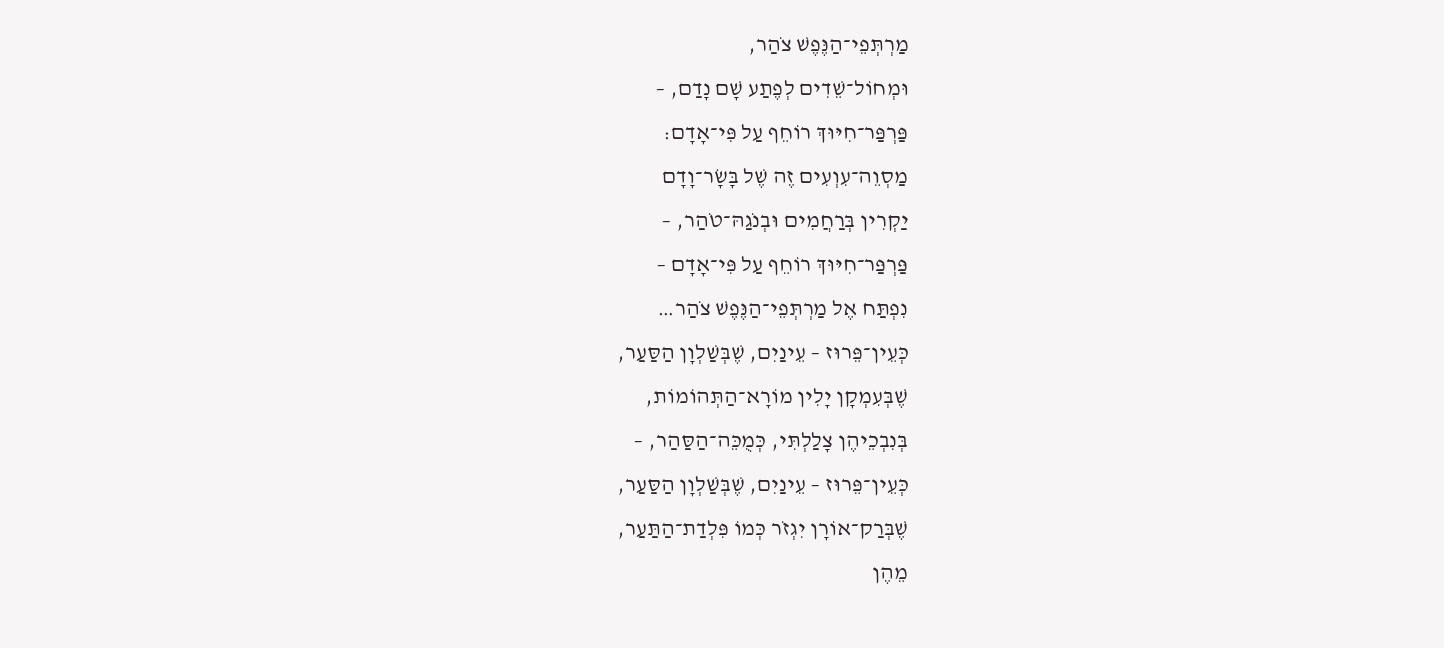מַרְתְּפֵי־הַנֶּפֶשׁ צֹהַר,
וּמְחוֹל־שֵׁדִים לְפֶתַע שָׁם נָדַם, –
פַּרְפַּר־חִיּוּךְ רוֹחֵף עַל פִּי־אָדָם:
מַסְוֵה־עִוְעִים זֶה שֶׁל בָּשָׂר־וָדָם
יַקְרִין בְּרַחֲמִים וּבְנֹגַהּ־טֹהַר, –
פַּרְפַּר־חִיּוּךְ רוֹחֵף עַל פִּי־אָדָם –
נִפְתַּח אֶל מַרְתְּפֵי־הַנֶּפֶשׁ צֹהַר…
כְּעֵין־פֵּרוּז – עֵינַיִם, שֶׁבְּשַׁלְוָן הַסַּעַר,
שֶׁבְּעִמְקָן יָלִין מוֹרָא־הַתְּהוֹמוֹת,
בְּנִבְכֵיהֶן צָלַלְתִּי, כְּמֻכֵּה־הַסַּהַר, –
כְּעֵין־פֵּרוּז – עֵינַיִם, שֶׁבְּשַׁלְוָן הַסַּעַר,
שֶׁבְּרַק־אוֹרָן יִגְזֹר כְּמוֹ פִּלְדַת־הַתַּעַר,
מֵהֶן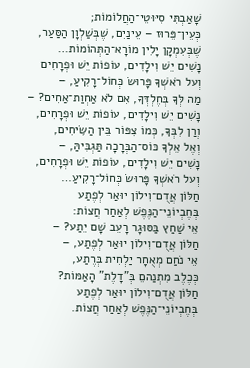שָׁאַבְתִּי סִיּוּטֵי־הַחֲלוֹמוֹת;
כְּעֵין־פֵּרוּז – עֵינַיִם, שֶׁבְּשַׁלְוָן הַסַּעַר,
שֶׁבְּעִמְקָן יָלִין מוֹרָא־הַתְּהוֹמוֹת…
נָשִׁים יֵשׁ וִילָדִים, עוֹפוֹת יֵשׁ וּפְרָחִים
וְעל רֹאשְׁךָ פָּרוּשׂ כְּחוֹל־רָקִיעַ, –
מַה לְּךָ בְּחֶלְדְּךָ, אִם לֹא אַחְוַת־אַחִים? –
נָשִׁים יֵשׁ וִילָדִים, עוֹפוֹת יֵשׁ וּפְרָחִים,
וְרַן לִבְּךָ, כְּמוֹ צִפּוֹר בֵּין הַשִּׂיחִים,
וְאֶל אֵלְךָ כּוֹס־הַבְּרָכָה תַּגְבִּיהַּ, –
נָשִׁים יֵשׁ וִילָדִים, עוֹפוֹת יֵשׁ וּפְרָחִים,
וְעל רֹאשְׁךָ פָּרוּשׂ כְּחוֹל־רָקִיעַ…
חַלּוֹן אֲדֻם־וִילוֹן יוּאַר לְפֶתַע
בְּחֶבְיוֹנֵי־הַנֶּפֶשׁ לְאַחַר חֲצוֹת:
אֵי שַׁחַץ בַּסּוּגָר רָעֵב שָׁם יֵתַע? –
חַלּוֹן אֲדֻם־וִילוֹן יוּאַר לְפֶתַע, –
אֵי נֹחַם מְאֻחָר יַלְחִית בְּרֶתַע,
כְּכֶלֶב מִתְנַהםֵ בְּ"דָלֶת" הָאַמּוֹת?
חַלּוֹן אֲדֻם־וִילוֹן יוּאַר לְפֶתַע
בְּחֶבְיוֹנֵי־הַנֶּפֶשׁ לְאַחַר חֲצוֹת.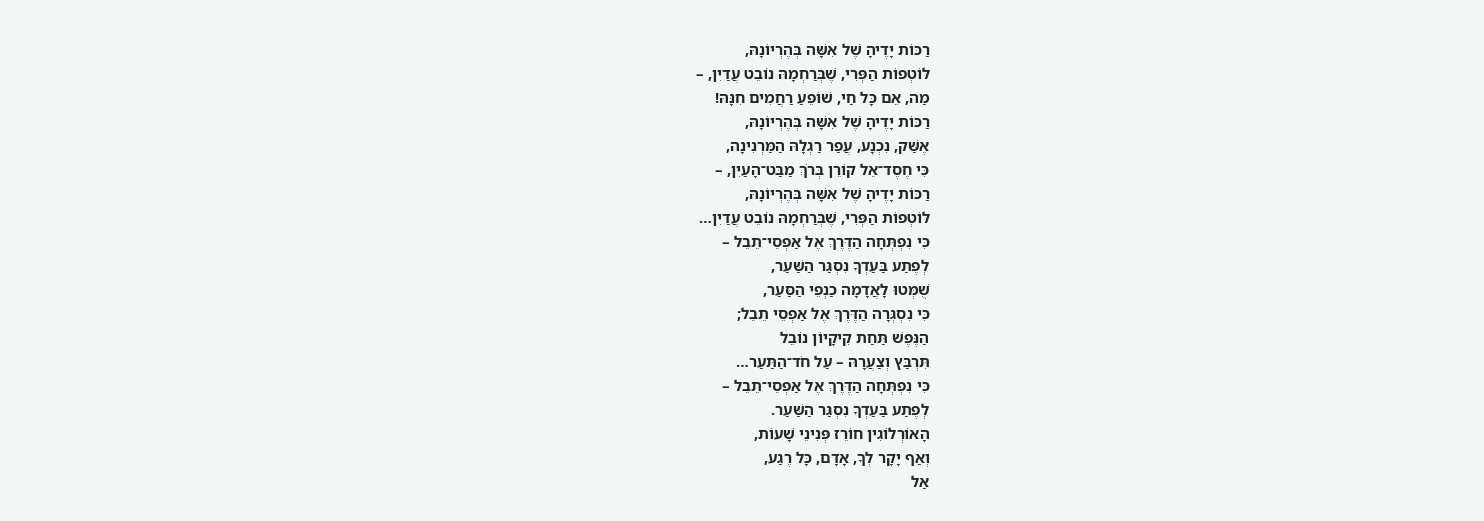רַכּוֹת יָדֶיהָ שֶׁל אִשָּׁה בְּהֶרְיוֹנָהּ,
לוֹטְפוֹת הַפְּרִי, שֶׁבְּרַחְמָהּ נוֹבֵט עֲדַיִן, –
מַה, אֵם כָּל חַי, שׁוֹפֵעַ רַחֲמִים חִנָּהּ!
רַכּוֹת יָדֶיהָ שֶׁל אִשָּׁה בְּהֶרְיוֹנָהּ,
אֶשַּׁק, נִכְנָע, עֲפַר רַגְלָהּ הַמַּרְנִינָה,
כִּי חֶסֶד־אֵל קוֹרֵן בְּרֹךְ מַבַּט־הָעַיִן, –
רַכּוֹת יָדֶיהָ שֶׁל אִשָּׁה בְּהֶרְיוֹנָהּ,
לוֹטְפוֹת הַפְּרִי, שֶׁבְּרַחְמָהּ נוֹבֵט עֲדַיִן…
כִּי נִפְתְּחָה הַדֶּרֶךְ אֶל אַפְסֵי־תֵבֵל –
לְפֶתַע בַּעַדְךָ נִסְגַּר הַשַּׁעַר,
שֻׁמְּטוּ לָאֲדָמָה כַנְפֵי הַסַּעַר,
כִּי נִסְגְּרָה הַדֶּרֶךְ אֶל אַפְסֵי תֵבֵל;
הַנֶּפֶשׁ תַּחַת קִיקָיוֹן נוֹבֵל
תִּרְבַּץ וְצַעֲרָהּ – עַל חֹד־הַתַּעַר…
כִּי נִפְתְּחָה הַדֶּרֶךְ אֶל אַפְסֵי־תֵבֵל –
לְפֶתַע בַּעַדְךָ נִסְגַּר הַשַּׁעַר.
הָאוֹרְלוֹגִין חוֹרֵז פְּנִינֵי שָׁעוֹת,
וְאַף יָקָר לְךָ, אָדָם, כָּל רֶגַע,
אַל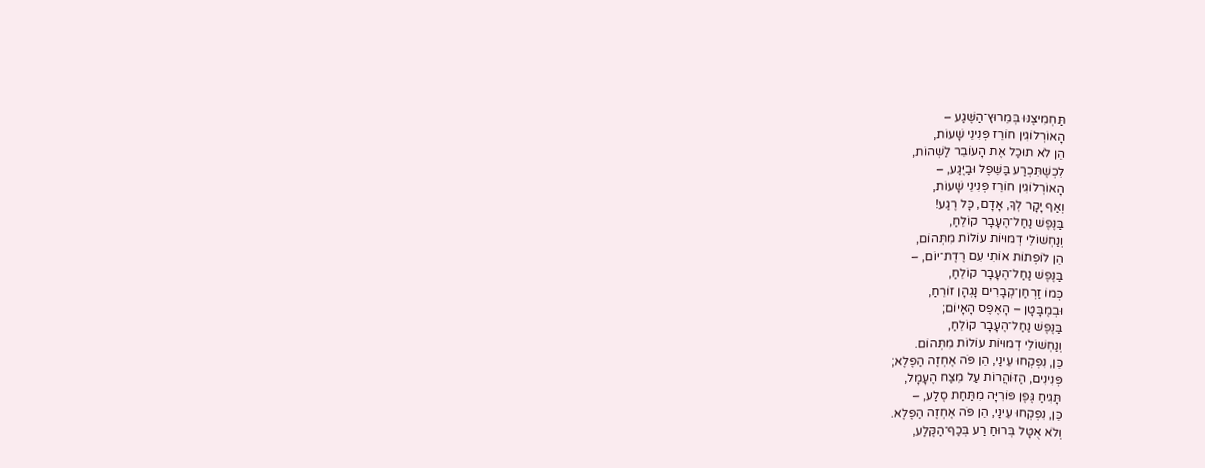תַּחְמִיצֶנּוּ בְּמֵרוּץ־הַשֶּׁגַע –
הָאוֹרְלוֹגִין חוֹרֵז פְּנִינֵי שָׁעוֹת,
הֵן לֹא תוּכַל אֶת הָעוֹבֵר לַשְׁהוֹת,
לִכְשֶׁתִּכְרַע בַּשֵּׁפֶל וּבַיֶּגַע, –
הָאוֹרְלוֹגִין חוֹרֵז פְּנִינֵי שָׁעוֹת,
וְאַף יָקָר לְךָ, אָדָם, כָּל רֶגַע!
בַּנֶּפֶשׁ נַחַל־הֶעָבָר קוֹלֵחַ,
וְנַחְשׁוֹלֵי דְמוּיוֹת עוֹלוֹת מִתְּהוֹם,
הֵן לוֹפְתוֹת אוֹתִי עִם רֶדֶת־יוֹם, –
בַּנֶּפֶשׁ נַחַל־הֶעָבָר קוֹלֵחַ,
כְּמוֹ זַרְחַן־קְבָרִים נָגְהָן זוֹרֵחַ,
וּבְמֶבָּטָן – הָאֶפֶס הָאָיוֹם;
בַּנֶּפֶשׁ נַחַל־הֶעָבָר קוֹלֵחַ,
וְנַחְשׁוֹלֵי דְמוּיוֹת עוֹלוֹת מִתְּהוֹם.
כֵּן, נִפְקְחוּ עֵינַי, הֵן פֹּה אֶחְזֶה הַפֶּלֶא;
פְּנִינִים, הַזּוֹהֲרוֹת עַל מֵצַח הֶעָמָל,
תָּגִיחַ גֶּפֶן פּוֹרִיָּה מִתַּחַת סֶלַע, –
כֵּן, נִפְקְחוּ עֵינַי, הֵן פֹּה אֶחְזֶה הַפֶּלֶא.
וְלֹא אֻטָּל בְּרוּחַ רַע בְּכַף־הַקֶּלַע,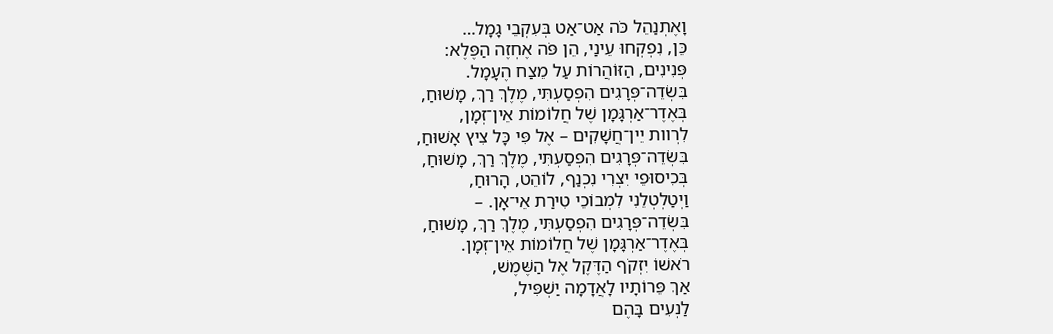וָאֶתְנַהֵל כֹּה אַט־אַט בְּעִקְבֵי גָמָל…
כֵּן, נִפְקְחוּ עֵינַי, הֵן פֹּה אֶחְזֶה הַפֶּלֶא:
פְּנִינִים, הַזּוֹהֲרוֹת עַל מֵצַח הֶעָמָל.
בִּשְׂדֵה־פְּרָגִים הִפְסַעְתִּי, מֶלֶךְ רַךְ, מָשׁוּחַ,
בְּאֶדֶר־אַרְגָּמָן שֶׁל חֲלוֹמוֹת אֵין־זְמָן,
לִרְוות יֵין־חֲשָׁקִים – אֶל פִּי כָּל צִיץ אָשׁוּחַ,
בִּשְׂדֵה־פְּרָגִים הִפְסַעְתִּי, מֶלֶךְ רַךְ, מָשׁוּחַ,
בְּכִיסוּפֵי יִצְרִי נִכְנַף, לוֹהֵט, הָרוּחַ,
וַיְטַלְטְלֵנִי לִמְבוֹכֵי טִירַת אֵי־אָן. –
בִּשְׂדֵה־פְּרָגִים הִפְסַעְתִּי, מֶלֶךְ רַךְ, מָשׁוּחַ,
בְּאֶדֶר־אַרְגָּמָן שֶׁל חֲלוֹמוֹת אֵין־זְמָן.
רֹאשׁוֹ יִזְקֹף הַדֶּקֶל אֶל הַשֶּׁמֶשׁ,
אַךְ פֵּרוֹתָיו לָאֲדָמָה יַשְׁפִּיל,
לַנְעִים בָּהֶם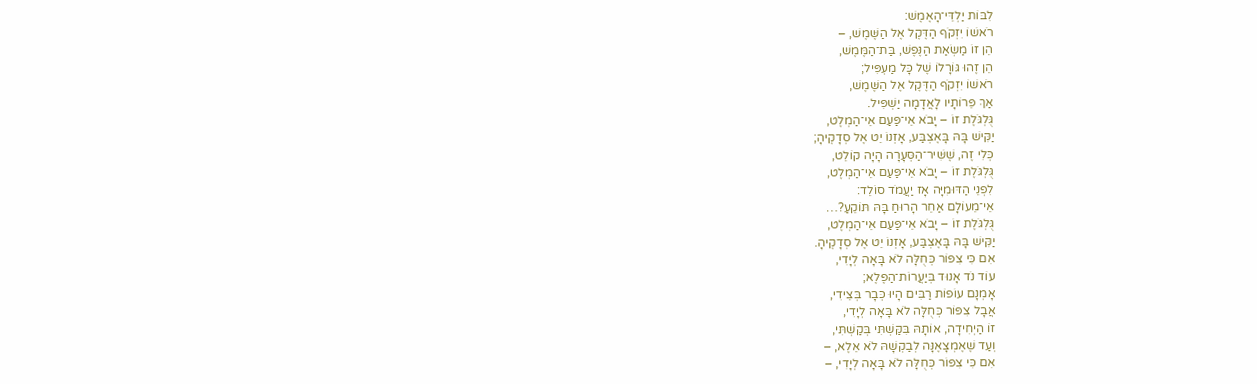לִבּוֹת יַלְדֵּי־הָאֶמֶשׁ:
רֹאשׁוֹ יִזְקֹף הַדֶּקֶל אֶל הַשֶּׁמֶשׁ, –
הֵן זוֹ מַשְׂאַת הַנֶּפֶשׁ, בַּת־הַמֶּמֶשׁ,
הֵן זֶהוּ גּוֹרָלוֹ שֶׁל כָּל מַעְפִּיל;
רֹאשׁוֹ יִזְקֹף הַדֶּקֶל אֶל הַשֶּׁמֶשׁ,
אַךְ פֵּרוֹתָיו לָאֲדָמָה יַשְׁפִּיל.
גֻּלְגֹּלֶת זוֹ – יָבֹא אֵי־פַּעַם אֵי־הַמְלֶט,
יַקִּישׁ בָּהּ בָּאֶצְבַּע, אָזְנוֹ יֵט אֶל סְדָקֶיהָ;
כְּלִי זֶה, שֶׁשִּׁיר־הַסְּעָרָה הָיָה קוֹלֵט,
גֻּלְגֹּלֶת זוֹ – יָבֹא אֵי־פַּעַם אֵי־הַמְלֶט,
לִפְנֵי הַדּוּמִיָּה אָז יַעֲמֹד סוֹלֵד:
אֵי־מֵעוֹלָם אַחֵר הָרוּחַ בָּהּ תּוֹקֵעַ?…
גֻּלְגֹּלֶת זוֹ – יָבֹא אֵי־פַּעַם אֵי־הַמְלֶט,
יַקִּישׁ בָּהּ בָּאֶצְבַּע, אָזְנוֹ יֵט אֶל סְדָקֶיהָ.
אִם כִּי צִפּוֹר כְּחֻלָּה לֹא בָּאָה לְיָדִי,
עוֹד נֹד אָנוּד בְּיַעֲרוֹת־הַפֶּלֶא;
אָמְנָם עוֹפוֹת רַבִּים הָיוּ כְּבָר בְּצֵידִי,
אֲבָל צִפּוֹר כְּחֻלָּה לֹא בָּאָה לְיָדִי,
זוֹ הַיְחִידָה, אוֹתָהּ בִּקַּשְׁתִּי בְּקַשְׁתִּי,
וְעַד שֶׁאֶמְצָאֶנָּה לְבַקְשָׁהּ לֹא אֵלֶא, –
אִם כִּי צִפּוֹר כְּחֻלָּה לֹא בָּאָה לְיָדִי, –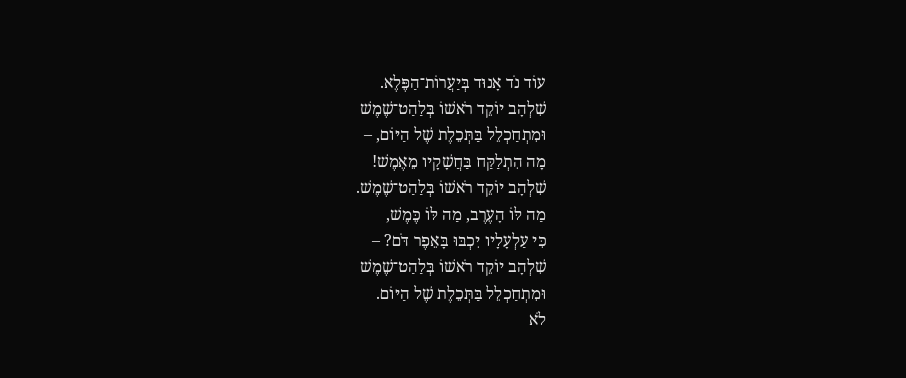עוֹד נֹד אָנוּד בְּיַעֲרוֹת־הַפֶּלֶא.
שִׁלְהָב יוֹקֵד רֹאשׁוֹ בְּלַהַט־שֶׁמֶשׁ
וּמִתְחַכְלֵל בַּתְּכֵלֶת שֶׁל הַיּוֹם, –
מָה הִתְלַקַּח בַּחֲשָׁקָיו מֵאֶמֶשׁ!
שִׁלְהָב יוֹקֵד רֹאשׁוֹ בְּלַהַט־שֶׁמֶשׁ.
מַה לּוֹ הָעֶרֶב, מַה לּוֹ כֶּמֶשׁ,
כִּי עַלְעָלָיו יִכְבּוּ בָּאֵפֶר דֹּם? –
שִׁלְהָב יוֹקֵד רֹאשׁוֹ בְּלַהַט־שֶׁמֶשׁ
וּמִתְחַכְלֵל בַּתְּכֵלֶת שֶׁל הַיּוֹם.
לֹא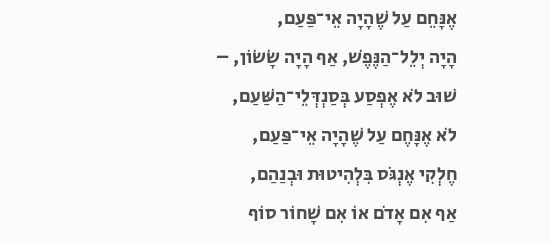אֶנָּחֵם עַל שֶׁהָיָה אֵי־פַּעַם,
הָיָה יְלֵל־הַנֶּפֶשׁ, אַף הָיָה שָׂשׂוֹן, –
שׁוּב לֹא אֶפְסַע בְּסַנְדְּלֵי־הַשַּׁעַם,
לֹא אֶנָּחֶם עַל שֶׁהָיָה אֵי־פַּעַם,
חֶלְקִי אֶנְגֹּס בִּלְהִיטוּת וּבְנַהַם,
אַף אִם אָדֹם אוֹ אִם שָׁחוֹר סוֹף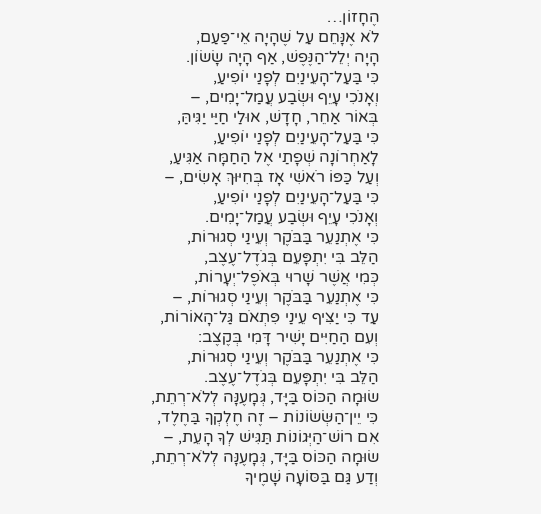הֶחָזוֹן…
לֹא אֶנָּחֵם עַל שֶׁהָיָה אֵי־פַּעַם,
הָיָה יְלֵל־הַנֶּפֶשׁ, אַף הָיָה שָׂשׂוֹן.
כִּי בַּעַל־הָעֵינַיִם לְפָנַי יוֹפִיעַ,
וְאָנֹכִי עָיֵף וּשְׂבַע עֲמַל־יָמִים, –
בְּאוֹר אַחֵר, חָדָשׁ, אוּלַי חַיַּי יַגִּיהַּ,
כִּי בַּעַל־הָעֵינַיִם לְפָנַי יוֹפִיעַ,
לָאַחְרוֹנָה שְׁפָתַי אֶל הַחַמָּה אַגִּיעַ,
וְעַל כַּפּוֹ רֹאשִׁי אָז בְּחִיּוּךְ אָשִׂים, –
כִּי בַּעַל־הָעֵינַיִם לְפָנַי יוֹפִיעַ,
וְאָנֹכִי עָיֵף וּשְׂבַע עֲמַל־יָמִים.
כִּי אֶתְנַעֵר בַּבֹּקֶר וְעֵינַי סְגוּרוֹת,
הַלֵּב בִּי יִתְפָּעֵם בְּגֹדֶל־עֶצֶב,
כְּמִי אֲשֶׁר שָׁרוּי בְּאֹפֶל־יְעָרוֹת,
כִּי אֶתְנַעֵר בַּבֹּקֶר וְעֵינַי סְגוּרוֹת, –
עַד כִּי יַצִּיף עֵינַי פִּתְאֹם גַּל־הָאוֹרוֹת,
וְעִם הַחַיִּים יָשִׁיר דָּמִי בְּקֶצֶב:
כִּי אֶתְנַעֵר בַּבֹּקֶר וְעֵינַי סְגוּרוֹת,
הַלֵּב בִּי יִתְפָּעֵם בְּגֹדֶל־עֶצֶב.
שׂוּמָה הַכּוֹס בַּיָּד, גְּמָעֶנָּה לְלֹא־רְתֵת,
כִּי יֵין־הַשְּׂשׂוֹנוֹת – זֶה חֶלְקְךָ בַּחֶלֶד,
אִם רוֹשׁ־הַיְּגוֹנוֹת תַּגִּישׁ לְךָ הָעֵת, –
שׂוּמָה הַכּוֹס בַּיָּד, גְּמָעֶנָּה לְלֹא־רְתֵת,
וְדַע גַּם בַּסּוֹעָה שָׁמֶיךָ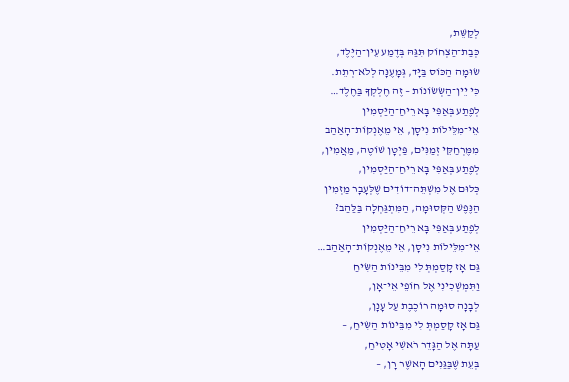לְקַשֵּׁת,
כְּבַת־הַצְחוֹק תִּגַּהּ בְּדֶמַע עֵין־הַיֶּלֶד,
שׂוּמָה הַכּוֹס בַּיָּד, גְּמָעֶנָּה לְלֹא־רְתֵת.
כִּי יֵין־הַשְּׂשׂוֹנוֹת – זֶה חֶלְקְךָ בַּחֶלֶד…
לְפֶתַע בְּאַפִּי בָּא רֵיחַ־הַיַּסְמִין
אֵי־מִלֵּילוֹת נִיסָן, אֵי מֵאֶנְקוֹת־הָאַהַב
מִמֶּרְחַקֵּי זְמַנִּים, פַּיְטָן שׁוֹטֶה, מַאֲמִין,
לְפֶתַע בְּאַפִּי בָּא רֵיחַ־הַיַּסְמִין,
כְּלוּם אֶל מִשְׁתֵּה־דוֹדִים שֶׁלְּעָבָר מַזְמִין
הַנֶּפֶשׁ הַקְּסוּמָה, הַמִּתְגַּחְלָה בַּלַּהַב?
לְפֶתַע בְּאַפִּי בָּא רֵיחַ־הַיַּסְמִין
אֵי־מִלֵּילוֹת נִיסָן, אֵי מֵאֶנְקוֹת־הָאַהַב…
גַּם אָז קָסַמְתְּ לִי מִבֵּינוֹת הַשִּׂיחַ
וַתִּמְשְׁכִינִי אֶל חוֹפֵי אֵי־אָן,
לְבָנָה סוּמָה רוֹכֶבֶת עַל עָנָן,
גַּם אָז קָסַמְתְּ לִי מִבֵּינוֹת הַשִּׂיחַ, –
עַתָּה אֶל הַגָּדֵר רֹאשִׁי אָטִיחַ,
בְּעֵת שֶׁבַּגַּנִים הָאשֶׁר רָן, –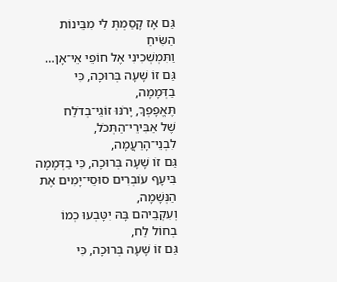גַּם אָז קָסַמְתְּ לִי מִבֵּינוֹת הַשִּׂיחַ
וַתִּמְשְׁכִינִי אֶל חוֹפֵי אֵי־אָן…
גַּם זוֹ שָׁעָה בְּרוּכָה, כִּי בַדְּמָמָה,
תֶּאֱפָפְךָ, יָרֹנּוּ זוֹגֵי־בְדֹלַח
שֶׁל אַבִּירֵי־הַתְּכֹל, לִבְנֵי־הָרַעֲמָה,
גַּם זוֹ שָׁעָה בְּרוּכָה, כִּי בַדְּמָמָה
בִּיעָף עוֹבְרִים סוּסֵי־יָמִים אֶת הַנְּשָׁמָה,
וְעִקְבֵיהם בָּהּ יִטָּבְעוּ כְמוֹ בְחוֹל לַח,
גַּם זוֹ שָׁעָה בְּרוּכָה, כִּי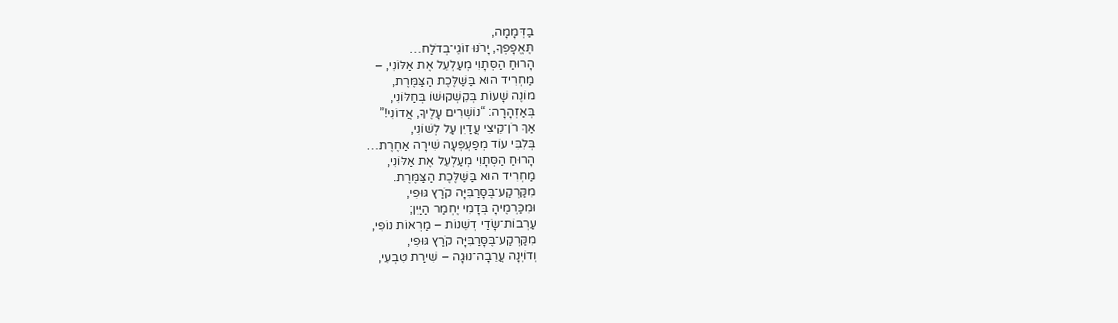בַדְּמָמָה,
תֶּאֱפָפְךָ, יָרֹנּוּ זוֹגֵי־בְדֹלַח…
הָרוּחַ הַסְּתָוִי מְעַלְעֵל אֶת אַלּוֹנִי, –
מַחְרִיד הוּא בַּשַּׁלֶּכֶת הַצַּמֶּרֶת,
מוֹנֶה שָׁעוֹת בְּקִשְׁקוּשׁוֹ בְּחַלּוֹנִי,
בְּאַזְהָרָה: “נוֹשְׁרִים עָלֶיךָ, אֲדוֹנִי!”
אַךְ רֹן־קֵיצִי עֲדַיִן עַל לְשׁוֹנִי,
בְּלִבִּי עוֹד מְפַעְפְּעָה שִׁירָה אַחֶרֶת…
הָרוּחַ הַסְּתָוִי מְעַלְעֵל אֶת אַלּוֹנִי,
מַחְרִיד הוּא בַּשַּׁלֶּכֶת הַצַּמֶּרֶת.
מִקַּרְקַע־בֶּסָּרַבִּיָּה קֹרַץ גּוּפִי,
וּמִכַּרְמֶיהָ בְּדָמִי יֶחְמַר הַיַּיִן;
עַרְבוֹת־שָׂדַי דְשֵׁנוֹת – מַרְאוֹת נוֹפִי,
מִקַּרְקַע־בֶּסָּרַבִּיָּה קֹרַץ גּוּפִי,
וְדוֹיְנָה עֲרֵבָה־נוּגָה – שִׁירַת טִבְעִי,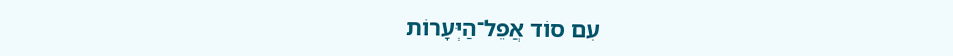עִם סוֹד אֲפֵל־הַיְּעָרוֹת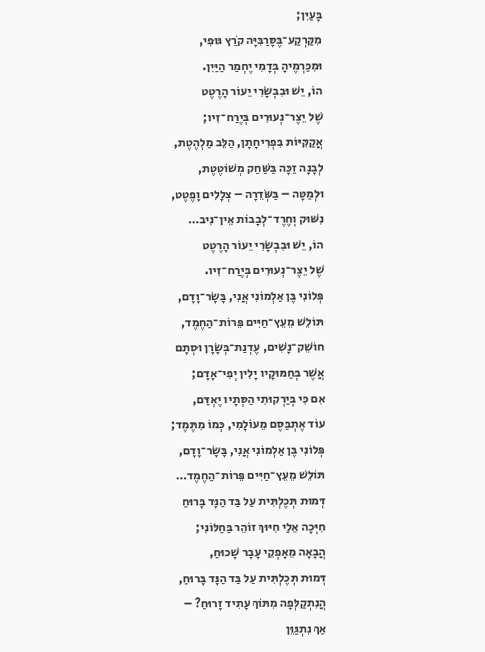בָּעַיִן;
מִקַּרְקַע־בֶּסָּרַבִּיָּה קֹרַץ גּוּפִי,
וּמִכַּרְמֶיהָ בְּדָמִי יֶחְמַר הַיַּיִן.
הוֹ, יֵשׁ וּבִבְשָׂרִי יֵעוֹר הָרֶטֶט
שֶׁל יֵצֶר־נְעוּרִים בְּיֶרַח־זִיו;
אֲקַקִּיּוֹת בִּפְרִיחָתָן, הַלֵּב מַלְהֶטֶת,
לְבָנָה זַכָּה בַּשַּׁחַק מְשׁוֹטֶטֶת,
וּלְמַטָּה – בַּשְּׂדֵרָה – צְלָלִים וָפֶטֶט,
נִשּׁוּק וְחֶרֶד־לְבָבוֹת אֵין־נִיב…
הוֹ, יֵשׁ וּבִבְשָׂרִי יֵעוֹר הָרֶטֶט
שֶׁל יֵצֶר־נְעוּרִים בְּיֶרַח־זִיו.
פְּלוֹנִי בֶּן אַלְמוֹנִי אֲנִי, בָּשָׂר־וָדָם,
תּוֹלֵשׁ מֵעֵץ־חַיִּים פֵּרוֹת־הַחֶמֶד,
חוֹשֵׁק־נָשִׁים, עֶדְנַת־בְּשָׂרָן וּסְתָם
אֲשֶׁר בְּחַמּוּקָיו יָלִין יְפִי־אָדָם;
אִם כִּי בְּיַרְקוּתִי הַסְּתָיו יֶאְדַּם,
עוֹד אֶתְבַּסֶּם מֵעוֹלָמִי, כְּמוֹ מִתֶּמֶד;
פְּלוֹנִי בֶּן אַלְמוֹנִי אֲנִי, בָּשָׂר־וָדָם,
תּוֹלֵשׁ מֵעֵץ־חַיִּים פֵּרוֹת־הַחֶמֶד…
דְּמוּת תְּכֶלְתִּית עַל בַּד הַנָּד בָּרוּחַ
חִיְּכָה אֵלַי חִיּוּךְ זוֹהֵר בַּחַלּוֹנִי;
הֲבָאָה מֵאָפְקֵי עָבָר שָׁכוּחַ,
דְּמוּת תְּכֶלְתִּית עַל בַּד הַנָּד בָּרוּחַ,
הֲנִתְקַלְּפָה מִתּוֹךְ עָתִיד זָרוּחַ? –
אַךְ נִתְגַּוֵּן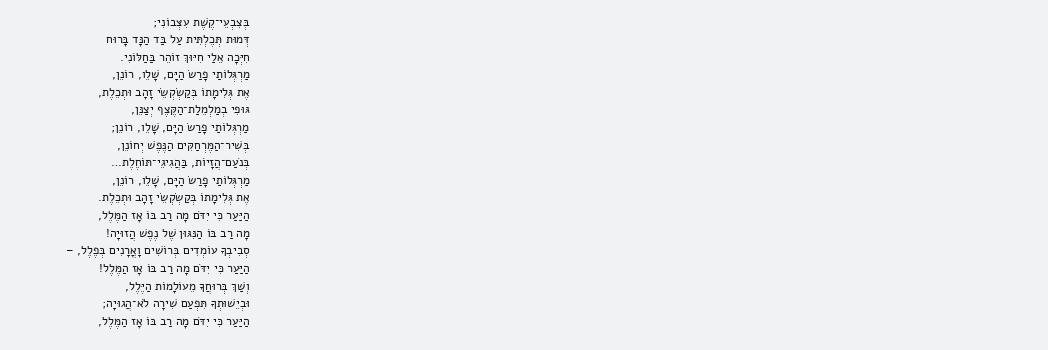בְּצִבְעֵי־קֶשֶׁת עִצְּבוֹנִי;
דְּמוּת תְּכֶלְתִּית עַל בַּד הַנָּד בָּרוּח
חִיְּכָה אֵלַי חִיּוּךְ זוֹהֵר בַּחַלּוֹנִי.
מַרְגְּלוֹתַי פָרַשׂ הַיָּם, שָׁלֵו, רוֹנֵן,
אֶת גְּלִימָתוֹ בְּקַשְׂקְשֵׂי זָהָב וּתְכֵלֶת,
גּוּפִי בְמַלְמֵלַת־הַקֶּצֶף יְצַנֵּן,
מַרְגְּלוֹתַי פָרַשׂ הַיָּם, שָׁלֵו, רוֹנֵן;
בְּשִׁיר־הַמֶּרְחַקִּים הַנֶּפֶשׁ יְחוֹנֵן,
בְּנֹעַם־הֲזָיוֹת, בַּהֲגִיגֵי־תּוֹחֶלֶת…
מַרְגְּלוֹתַי פָרַשׂ הַיָּם, שָׁלֵו, רוֹנֵן,
אֶת גְּלִימָתוֹ בְּקַשְׂקְשֵׂי זָהָב וּתְכֵלֶת.
הַיַּעַר כִּי יִדֹּם מָה רַב בּוֹ אָז הַמֶּלֶל,
מָה רַב בּוֹ הַנִּגּוּן שֶׁל נֶפֶשׁ הֲזוּיָה!
סְבִיבְךָ עוֹמְדִים בְּרוֹשִׁים וָאֳרָנִים בְּפֶלֶל, –
הַיַּעַר כִּי יִדֹּם מָה רַב בּוֹ אָז הַמֶּלֶל!
וְשַׁךְ בְּרוּחֲךָ מֵעוֹלָמוֹת הַיֶּלֶל,
וּבְיֵשׁוּתְךָ תִּפְעַם שִׁירָה לֹא־הֲגוּיָה;
הַיַּעַר כִּי יִדֹּם מָה רַב בּוֹ אָז הַמֶּלֶל,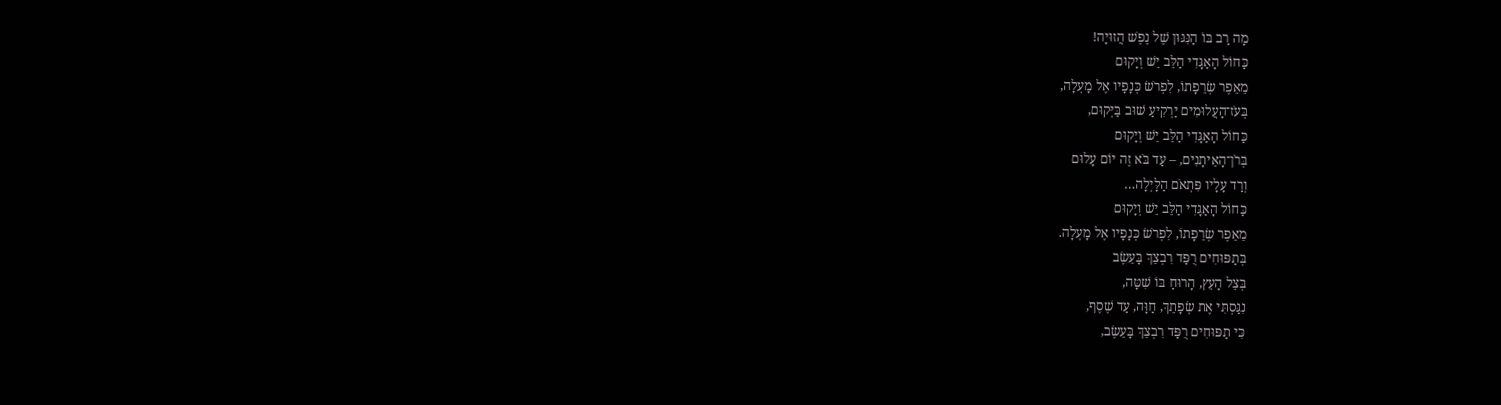מָה רַב בּוֹ הַנִּגּוּן שֶׁל נֶפֶשׁ הֲזוּיָה!
כַּחוֹל הָאַגָּדִי הַלֵּב יֵשׁ וְיָקוּם
מֵאֵפֶר שְׂרֵפָתוֹ, לִפְרֹשׂ כְּנָפָיו אֶל מָעְלָה,
בְּעֹז־הָעֲלוּמִים יַרְקִיעַ שׁוּב בַּיְּקוּם,
כַּחוֹל הָאַגָּדִי הַלֵּב יֵשׁ וְיָקוּם
בְּרֹן־הָאֵיתָנִים, – עַד בֹּא זֶה יוֹם עָלוּם
וְרַד עָלָיו פִּתְאֹם הַלָּיְלָה…
כַּחוֹל הָאַגָּדִי הַלֵּב יֵשׁ וְיָקוּם
מֵאֵפֶר שְׂרֵפָתוֹ, לִפְרֹשׂ כְּנָפָיו אֶל מָעְלָה.
בְּתַפּוּחִים רֻפַּד רִבְצֵךְ בָּעֵשֶׂב
בְּצֵל הָעֵץ, הָרוּחַ בּוֹ שִׁטָּה,
נִגַּסְתִּי אֶת שְׂפָתֵךְ, חַוָּה, עַד שֶׁסֶף,
כִּי תַפּוּחִים רֻפַּד רִבְצֵךְ בָּעֵשֶׂב,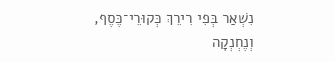נִשְׁאַר בְּפִי רִירֵךְ כְּקוּרֵי־כֶּסֶף,
וְנֶחְנְקָה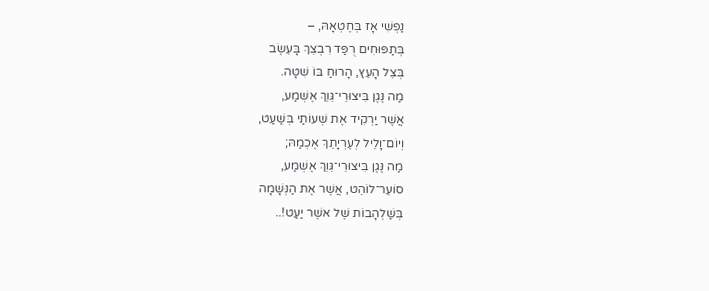נַפְשִׁי אָז בְּחֶטְאָהּ, –
בְּתַפּוּחִים רֻפַּד רִבְצֵךְ בָּעֵשֶׂב
בְּצֵל הָעֵץ, הָרוּחַ בּוֹ שִׁטָּה.
מַה נֶּגֶן בִּיצוּרֵי־גֵּוֵךְ אֶשְׁמַע,
אֲשֶׁר יַרְקִיד אֶת שְׁעוֹתַי בְּשַׁעַט,
וְיוֹם־וָלֵיל לְעֶרְיָתֵךְ אֶכְמַהּ;
מַה נֶּגֶן בִּיצוּרֵי־גֵּוֵךְ אֶשְׁמַע,
סוֹעֵר־לוֹהֵט, אֲשֶׁר אֶת הַנְּשָׁמָה
בְּשַׁלְהָבוֹת שֶׁל אשֶׁר יַעַט!..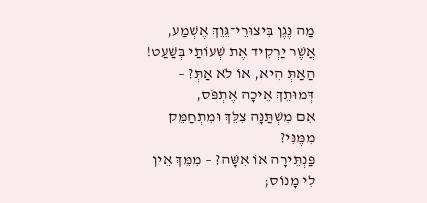מַה נֶּגֶן בִּיצוּרֵי־גֵּוֵךְ אֶשְׁמַע,
אֲשֶׁר יַרְקִיד אֶת שְׁעוֹתַי בְּשַׁעַט!
הַאַתְּ הִיא, אוֹ לֹא אַתְּ? – דְּמוּתֵךְ אֵיכָה אֶתְפֹּס,
אִם מִשְׁתַּנָּה צִלֵּךְ וּמִתְחַמֵּק מִמֶּנִּי?
פַּנְתֵּירָה אוֹ אִשָּׁה? – מִמֵּךְ אֵין לִי מָנוֹס;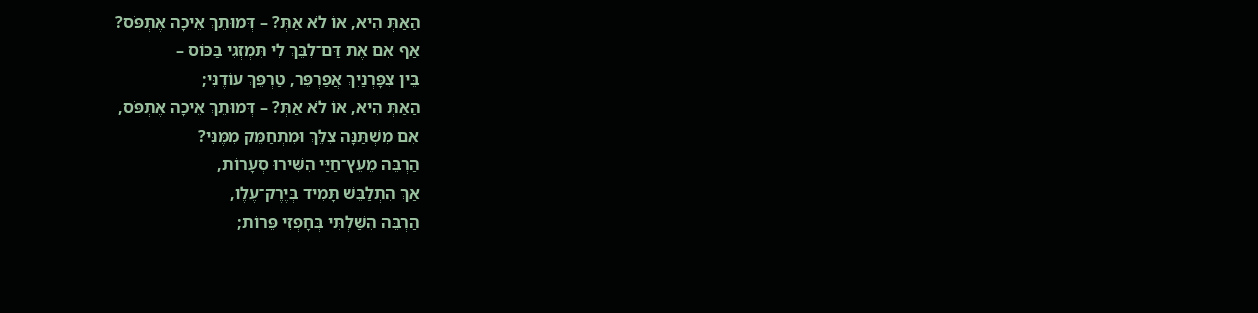הַאַתְּ הִיא, אוֹ לֹא אַתְּ? – דְּמוּתֵךְ אֵיכָה אֶתְפֹּס?
אַף אִם אֶת דַּם־לִבֵּךְ לִי תִּמְזְגִי בַּכּוֹס –
בֵּין צִפָּרְנַיִךְ אֲפַרְפֵּר, טַרְפֵּךְ עוֹדֶנִּי;
הַאַתְּ הִיא, אוֹ לֹא אַתְּ? – דְּמוּתֵךְ אֵיכָה אֶתְפֹּס,
אִם מִשְׁתַּנָּה צִלֵּךְ וּמִתְחַמֵּק מִמֶּנִּי?
הַרְבֵּה מֵעֵץ־חַיַּי הִשִּׁירוּ סְעָרוֹת,
אַךְ הִתְלַבֵּשׁ תָּמִיד בְּיֶרֶק־עֶלֶו,
הַרְבֵּה הִשַּׁלְתִּי בְּחָפְזִי פֵּרוֹת;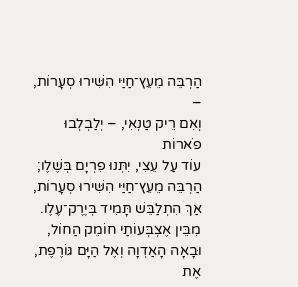הַרְבֵּה מֵעֵץ־חַיַּי הִשִּׁירוּ סְעָרוֹת, –
וְאִם רֵיק טַנְאִי, – יְלַבְלְבוּ פֹארוֹת
עוֹד עַל עֵצִי, יִתְּנוּ פִרְיָם בְּשֶׁלֶו;
הַרְבֵּה מֵעֵץ־חַיַּי הִשִּׁירוּ סְעָרוֹת,
אַךְ הִתְלַבֵּשׁ תָּמִיד בְּיֶרֶק־עֶלֶו.
מִבֵּין אֶצְבְּעוֹתַי חוֹמֵק הַחוֹל,
וּבָאָה הָאַדְוָה וְאֶל הַיָּם גּוֹרֶפֶת,
אֶת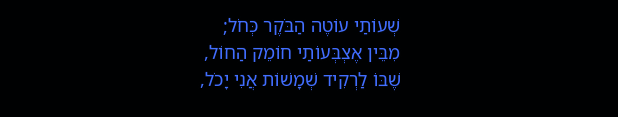שְׁעוֹתַי עוֹטֶה הַבֹּקֶר כְּחֹל;
מִבֵּין אֶצְבְּעוֹתַי חוֹמֵק הַחוֹל,
שֶׁבּוֹ לַרְקִיד שְׁמָשׁוֹת אֲנִי יָכֹל,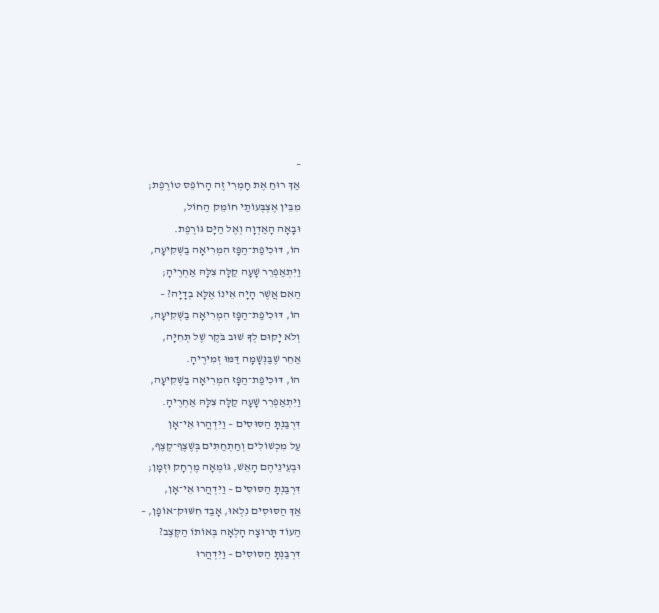–
אַךְ רוּחַ אֶת חָמְרִי זֶה הָרוֹפֵס טוֹרֶפֶת;
מִבֵּין אֶצְבְּעוֹתַי חוֹמֵק הַחוֹל,
וּבָאָה הָאַדְוָה וְאֶל הַיָּם גּוֹרֶפֶת.
הוֹ, דּוּכִיפַת־הַפָּז הִמְרִיאָה בַשְּׁקִיעָה,
וַיִּתְאַפְרֵר שָׁעָה קַלָּה צִלָּהּ אַחְרֶיהָ;
הַאִם אֲשֶׁר הָיָה אֵינוֹ אֶלָּא בְדָיָה? –
הוֹ, דּוּכִיפַת־הַפָּז הִמְרִיאָה בַשְּׁקִיעָה,
וְלֹא יָקוּם לְךָ שׁוּב בֹּקֶר שֶׁל תְּחִיָּה,
אַחֵר שֶׁבַּנְּשָׁמָה דַּמּוּ זְמִירֶיהָ.
הוֹ, דּוּכִיפַת־הַפָּז הִמְרִיאָה בַשְּׁקִיעָה,
וַיִּתְאַפְרֵר שָׁעָה קַלָּה צִלָּהּ אַחְרֶיהָ.
דִּרְבַּנְתָּ הַסּוּסִים – וַיִּדְהֲרוּ אֵי־אָן
עַל מִכְשׁוֹלִים וְחַתְחַתִּים בְּשֶׁצֶף־קֶצֶף,
וּבְעֵינֵיהֶם הָאֵשׁ, גּוֹמְאָה מֶרְחָק וּזְמָן;
דִּרְבַּנְתָּ הַסּוּסִים – וַיִּדְהֲרוּ אֵי־אָן,
אַךְ הַסּוּסִים נִלְאוּ, אָבַד חִשּׁוּק־אוֹפָן, –
הַעוֹד תָּרוּצָה הָלְאָה בְּאוֹתוֹ הַקֶּצֶב?
דִּרְבַּנְתָּ הַסּוּסִים – וַיִּדְהֲרוּ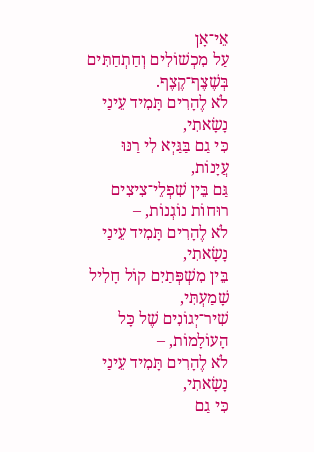אֵי־אָן
עַל מִכְשׁוֹלִים וְחַתְחַתִּים בְּשֶׁצֶף־קֶצֶף.
לֹא לֶהָרִים תָּמִיד עֵינַי נָשָׂאתִי,
כִּי גַם בַּגַּיְא לִי רַנּוּ עֲיָנוֹת,
גַּם בֵּין שִׁפְלֵי־צִיצִים רוּחוֹת נוֹגְנוֹת, –
לֹא לֶהָרִים תָּמִיד עֵינַי נָשָׂאתִי,
בֵּין מִשְׁפְּתַיִם קוֹל חָלִיל שָׁמַעְתִּי,
שִׁיר־יְגוֹנִים שֶׁל כָּל הָעוֹלָמוֹת, –
לֹא לֶהָרִים תָּמִיד עֵינַי נָשָׂאתִי,
כִּי גַם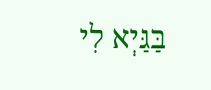בַּגַּיְא לִי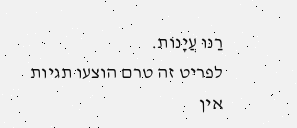רַנּוּ עֲיָנוֹת.
לפריט זה טרם הוצעו תגיות
אין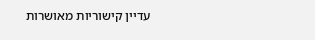עדיין קישוריות מאושרות